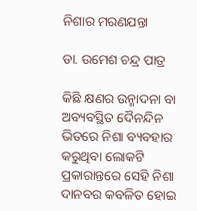ନିଶାର ମରଣଯନ୍ତା

ଡା. ଉମେଶ ଚନ୍ଦ୍ର ପାତ୍ର

କିଛି କ୍ଷଣର ଉନ୍ମାଦନା ବା ଅବ୍ୟବସ୍ଥିତ ଦୈନନ୍ଦିନ ଭିତରେ ନିଶା ବ୍ୟବହାର କରୁଥିବା ଲୋକଟି ପ୍ରକାରାନ୍ତରେ ସେହି ନିଶା ଦାନବର କବଳିତ ହୋଇ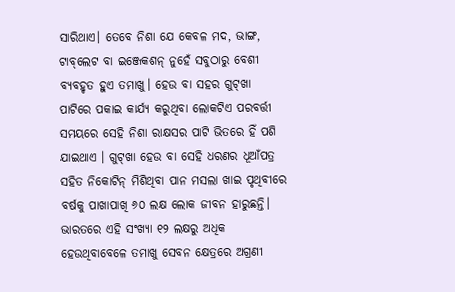ସାରିଥାଏ। ତେବେ ନିଶା ଯେ କେବଳ ମଦ, ଭାଙ୍ଗ, ଟାବ୍‌ଲେଟ ବା ଇଞ୍ଜେକଶନ୍‌ ନୁହେଁ ସବୁଠାରୁ ବେଶୀ ବ୍ୟବହୃତ ହୁଏ ତମାଖୁ। ହେଉ ବା ସହର ଗୁଟ୍‌ଖା ପାଟିରେ ପକାଇ କାର୍ଯ୍ୟ କରୁଥିବା ଲୋକଟିଏ ପରବର୍ତ୍ତୀ ସମୟରେ ସେହି ନିଶା ରାକ୍ଷସର ପାଟି ଭିତରେ ହିଁ ପଶି ଯାଇଥାଏ । ଗୁଟ୍‌ଖା ହେଉ ବା ସେହି ଧରଣର ଧୂଆଁପତ୍ର ସହିତ ନିକୋଟିନ୍‌ ମିଶିଥିବା ପାନ ମସଲା ଖାଇ ପୃଥିବୀରେ ବର୍ଷକୁ ପାଖାପାଖି ୬୦ ଲକ୍ଷ ଲୋକ ଜୀବନ ହାରୁଛନ୍ତି। ଭାରତରେ ଏହି ସଂଖ୍ୟା ୧୨ ଲକ୍ଷରୁ ଅଧିକ ହେଉଥିବାବେଳେ ତମାଖୁ ସେବନ କ୍ଷେତ୍ରରେ ଅଗ୍ରଣୀ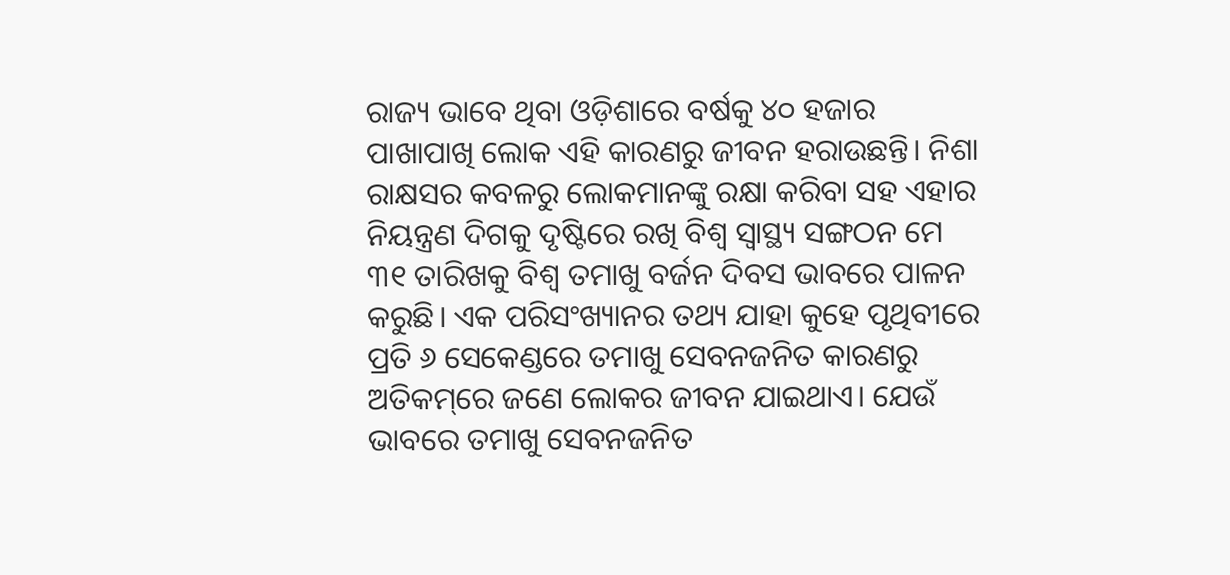ରାଜ୍ୟ ଭାବେ ଥିବା ଓଡ଼ିଶାରେ ବର୍ଷକୁ ୪୦ ହଜାର ପାଖାପାଖି ଲୋକ ଏହି କାରଣରୁ ଜୀବନ ହରାଉଛନ୍ତି। ନିଶା ରାକ୍ଷସର କବଳରୁ ଲୋକମାନଙ୍କୁ ରକ୍ଷା କରିବା ସହ ଏହାର ନିୟନ୍ତ୍ରଣ ଦିଗକୁ ଦୃଷ୍ଟିରେ ରଖି ବିଶ୍ୱ ସ୍ବାସ୍ଥ୍ୟ ସଙ୍ଗଠନ ମେ ୩୧ ତାରିଖକୁ ବିଶ୍ୱ ତମାଖୁ ବର୍ଜନ ଦିବସ ଭାବରେ ପାଳନ କରୁଛି। ଏକ ପରିସଂଖ୍ୟାନର ତଥ୍ୟ ଯାହା କୁହେ ପୃଥିବୀରେ ପ୍ରତି ୬ ସେକେଣ୍ଡରେ ତମାଖୁ ସେବନଜନିତ କାରଣରୁ ଅତିକମ୍‌ରେ ଜଣେ ଲୋକର ଜୀବନ ଯାଇଥାଏ। ଯେଉଁ ଭାବରେ ତମାଖୁ ସେବନଜନିତ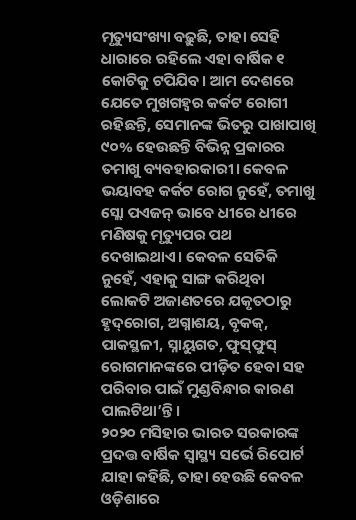ମୃତ୍ୟୁସଂଖ୍ୟା ବଢ଼ୁଛି, ତାହା ସେହି ଧାରାରେ ରହିଲେ ଏହା ବାର୍ଷିକ ୧ କୋଟିକୁ ଟପିଯିବ। ଆମ ଦେଶରେ ଯେତେ ମୁଖଗହ୍ବର କର୍କଟ ରୋଗୀ ରହିଛନ୍ତି, ସେମାନଙ୍କ ଭିତରୁ ପାଖାପାଖି ୯୦% ହେଉଛନ୍ତି ବିଭିନ୍ନ ପ୍ରକାରର ତମାଖୁ ବ୍ୟବହାରକାରୀ। କେବଳ ଭୟାବହ କର୍କଟ ରୋଗ ନୁହେଁ, ତମାଖୁ ସ୍ଲୋ ପଏଜନ୍‌ ଭାବେ ଧୀରେ ଧୀରେ ମଣିଷକୁ ମୃତ୍ୟୁପର ପଥ ଦେଖାଇଥାଏ। କେବଳ ସେତିକି ନୁହେଁ, ଏହାକୁ ସାଙ୍ଗ କରିଥିବା ଲୋକଟି ଅଜାଣତରେ ଯକୃତଠାରୁ ହୃଦ୍‌ରୋଗ, ଅଗ୍ନାଶୟ, ବୃକକ୍‌, ପାକସ୍ଥଳୀ, ସ୍ନାୟୁଗତ, ଫୁସ୍‌ଫୁସ୍‌ ରୋଗମାନଙ୍କରେ ପୀଡ଼ିତ ହେବା ସହ ପରିବାର ପାଇଁ ମୁଣ୍ଡବିନ୍ଧାର କାରଣ ପାଲଟିଥା’ନ୍ତି।
୨୦୨୦ ମସିହାର ଭାରତ ସରକାରଙ୍କ ପ୍ରଦତ୍ତ ବାର୍ଷିକ ସ୍ବାସ୍ଥ୍ୟ ସର୍ଭେ ରିପୋର୍ଟ ଯାହା କହିଛି, ତାହା ହେଉଛି କେବଳ ଓଡ଼ିଶାରେ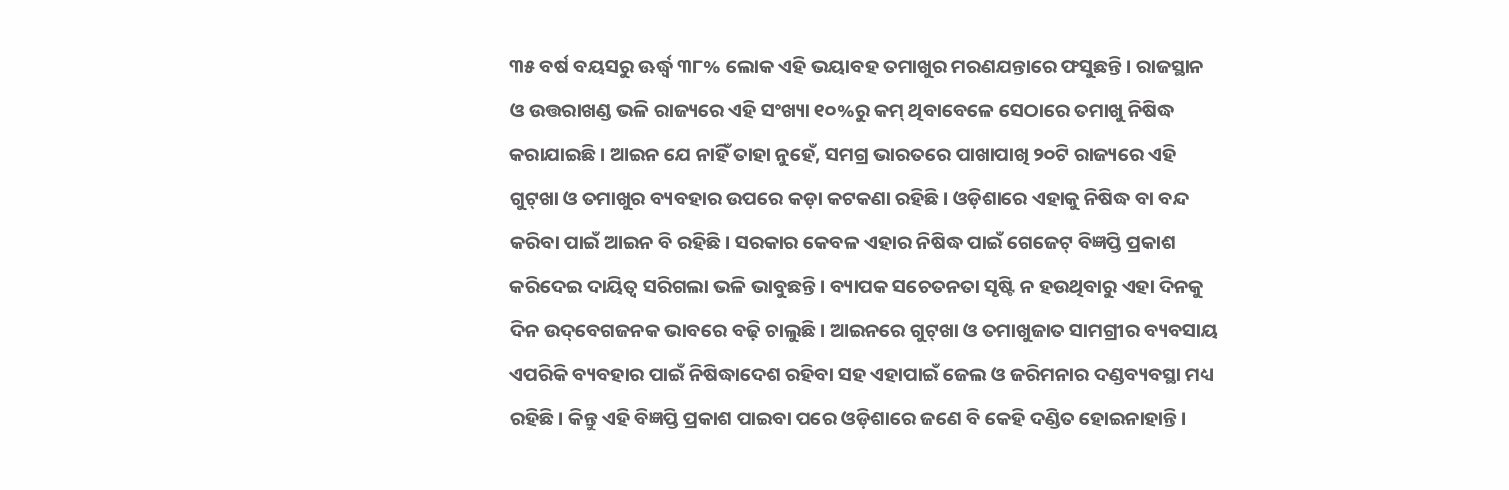୩୫ ବର୍ଷ ବୟସରୁ ଊର୍ଦ୍ଧ୍ୱ ୩୮% ଲୋକ ଏହି ଭୟାବହ ତମାଖୁର ମରଣଯନ୍ତାରେ ଫସୁଛନ୍ତି। ରାଜସ୍ଥାନ ଓ ଉତ୍ତରାଖଣ୍ଡ ଭଳି ରାଜ୍ୟରେ ଏହି ସଂଖ୍ୟା ୧୦%ରୁ କମ୍‌ ଥିବାବେଳେ ସେଠାରେ ତମାଖୁ ନିଷିଦ୍ଧ କରାଯାଇଛି। ଆଇନ ଯେ ନାହିଁ ତାହା ନୁହେଁ, ସମଗ୍ର ଭାରତରେ ପାଖାପାଖି ୨୦ଟି ରାଜ୍ୟରେ ଏହି ଗୁଟ୍‌ଖା ଓ ତମାଖୁର ବ୍ୟବହାର ଉପରେ କଡ଼ା କଟକଣା ରହିଛି। ଓଡ଼ିଶାରେ ଏହାକୁ ନିଷିଦ୍ଧ ବା ବନ୍ଦ କରିବା ପାଇଁ ଆଇନ ବି ରହିଛି। ସରକାର କେବଳ ଏହାର ନିଷିଦ୍ଧ ପାଇଁ ଗେଜେଟ୍‌ ବିଜ୍ଞପ୍ତି ପ୍ରକାଶ କରିଦେଇ ଦାୟିତ୍ୱ ସରିଗଲା ଭଳି ଭାବୁଛନ୍ତି। ବ୍ୟାପକ ସଚେତନତା ସୃଷ୍ଟି ନ ହଉଥିବାରୁ ଏହା ଦିନକୁ ଦିନ ଉଦ୍‌ବେଗଜନକ ଭାବରେ ବଢ଼ି ଚାଲୁଛି। ଆଇନରେ ଗୁଟ୍‌ଖା ଓ ତମାଖୁଜାତ ସାମଗ୍ରୀର ବ୍ୟବସାୟ ଏପରିକି ବ୍ୟବହାର ପାଇଁ ନିଷିଦ୍ଧାଦେଶ ରହିବା ସହ ଏହାପାଇଁ ଜେଲ ଓ ଜରିମନାର ଦଣ୍ଡବ୍ୟବସ୍ଥା ମଧ୍ୟ ରହିଛି। କିନ୍ତୁ ଏହି ବିଜ୍ଞପ୍ତି ପ୍ରକାଶ ପାଇବା ପରେ ଓଡ଼ିଶାରେ ଜଣେ ବି କେହି ଦଣ୍ଡିତ ହୋଇନାହାନ୍ତି।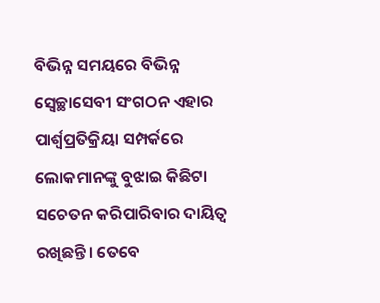ବିଭିନ୍ନ ସମୟରେ ବିଭିନ୍ନ ସ୍ବେଚ୍ଛାସେବୀ ସଂଗଠନ ଏହାର ପାର୍ଶ୍ୱପ୍ରତିକ୍ରିୟା ସମ୍ପର୍କରେ ଲୋକମାନଙ୍କୁ ବୁଝାଇ କିଛିଟା ସଚେତନ କରିପାରିବାର ଦାୟିତ୍ୱ ରଖିଛନ୍ତି। ତେବେ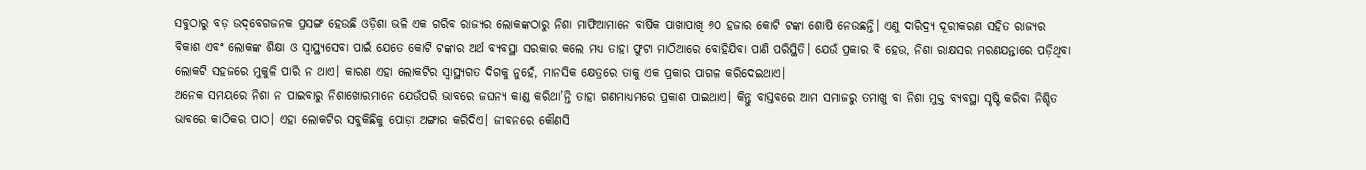ସବୁଠାରୁ ବଡ଼ ଉଦ୍‌ବେଗଜନକ ପ୍ରସଙ୍ଗ ହେଉଛି ଓଡ଼ିଶା ଭଳି ଏକ ଗରିବ ରାଜ୍ୟର ଲୋକଙ୍କଠାରୁ ନିଶା ମାଫିଆମାନେ ବାର୍ଷିକ ପାଖାପାଖି ୬୦ ହଜାର କୋଟି ଟଙ୍କା ଶୋଷି ନେଉଛନ୍ତି। ଏଣୁ ଦାରିଦ୍ର୍ୟ ଦୂରୀକରଣ ସହିତ ରାଜ୍ୟର ବିକାଶ ଏବଂ ଲୋକଙ୍କ ଶିକ୍ଷା ଓ ସ୍ବାସ୍ଥ୍ୟସେବା ପାଇଁ ଯେତେ କୋଟି ଟଙ୍କାର ଅର୍ଥ ବ୍ୟବସ୍ଥା ସରକାର କଲେ ମଧ୍ୟ ତାହା ଫୁଟା ମାଠିଆରେ ବୋହିଯିବା ପାଣି ପରିସ୍ଥିତି। ଯେଉଁ ପ୍ରକାର ବି ହେଉ, ନିଶା ରାକ୍ଷସର ମରଣଯନ୍ତାରେ ପଡ଼ିଥିବା ଲୋକଟି ସହଜରେ ମୁକୁଳି ପାରି ନ ଥାଏ। କାରଣ ଏହା ଲୋକଟିର ସ୍ବାସ୍ଥ୍ୟଗତ ଦିଗକୁ ନୁହେଁ, ମାନସିକ କ୍ଷେତ୍ରରେ ତାକୁ ଏକ ପ୍ରକାର ପାଗଳ କରିଦେଇଥାଏ।
ଅନେକ ସମୟରେ ନିଶା ନ ପାଇବାରୁ ନିଶାଖୋରମାନେ ଯେଉଁପରି ଭାବରେ ଜଘନ୍ୟ କାଣ୍ଡ କରିଥା’ନ୍ତି ତାହା ଗଣମାଧ୍ୟମରେ ପ୍ରକାଶ ପାଇଥାଏ। କିନ୍ତୁ ବାସ୍ତବରେ ଆମ ସମାଜରୁ ତମାଖୁ ବା ନିଶା ମୁକ୍ତ ବ୍ୟବସ୍ଥା ସୃଷ୍ଟି କରିବା ନିଶ୍ଚିତ ଭାବରେ କାଠିକର ପାଠ। ଏହା ଲୋକଟିର ସବୁକିଛିକୁ ପୋଡ଼ା ଅଙ୍ଗାର କରିଦିଏ। ଜୀବନରେ କୌଣସି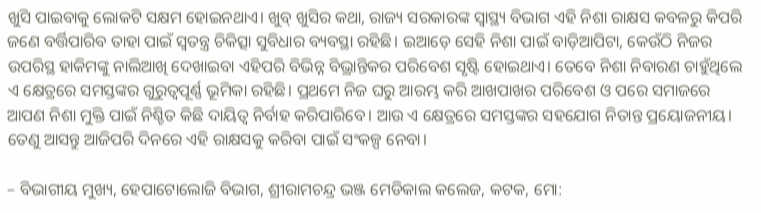ଖୁସି ପାଇବାକୁ ଲୋକଟି ସକ୍ଷମ ହୋଇନଥାଏ। ଖୁବ୍‌ ଖୁସିର କଥା, ରାଜ୍ୟ ସରକାରଙ୍କ ସ୍ବାସ୍ଥ୍ୟ ବିଭାଗ ଏହି ନିଶା ରାକ୍ଷସ କବଳରୁ କିପରି ଜଣେ ବର୍ତ୍ତିପାରିବ ତାହା ପାଇଁ ସ୍ବତନ୍ତ୍ର ଚିକିତ୍ସା ସୁବିଧାର ବ୍ୟବସ୍ଥା ରହିଛି। ଇଆଡ଼େ ସେହି ନିଶା ପାଇଁ ବାଡ଼ିଆପିଟା, କେଉଁଠି ନିଜର ଉପରିସ୍ଥ ହାକିମଙ୍କୁ ନାଲିଆଖି ଦେଖାଇବା ଏହିପରି ବିଭିନ୍ନ ବିଭ୍ରାନ୍ତିକର ପରିବେଶ ସୃଷ୍ଟି ହୋଇଥାଏ। ତେବେ ନିଶା ନିବାରଣ ଚାହୁଁଥିଲେ ଏ କ୍ଷେତ୍ରରେ ସମସ୍ତଙ୍କର ଗୁରୁତ୍ୱପୂର୍ଣ୍ଣ ଭୂମିକା ରହିଛି। ପ୍ରଥମେ ନିଜ ଘରୁ ଆରମ୍ଭ କରି ଆଖପାଖର ପରିବେଶ ଓ ପରେ ସମାଜରେ ଆପଣ ନିଶା ମୁକ୍ତି ପାଇଁ ନିଶ୍ଚିତ କିଛି ଦାୟିତ୍ୱ ନିର୍ବାହ କରିପାରିବେ। ଆଉ ଏ କ୍ଷେତ୍ରରେ ସମସ୍ତଙ୍କର ସହଯୋଗ ନିତାନ୍ତ ପ୍ରୟୋଜନୀୟ। ତେଣୁ ଆସନ୍ତୁ ଆଜିପରି ଦିନରେ ଏହି ରାକ୍ଷସକୁ କରିବା ପାଇଁ ସଂକଳ୍ପ ନେବା।

– ବିଭାଗୀୟ ମୁଖ୍ୟ, ହେପାଟୋଲୋଜି ବିଭାଗ, ଶ୍ରୀରାମଚନ୍ଦ୍ର ଭଞ୍ଜ ମେଡିକାଲ କଲେଜ, କଟକ, ମୋ: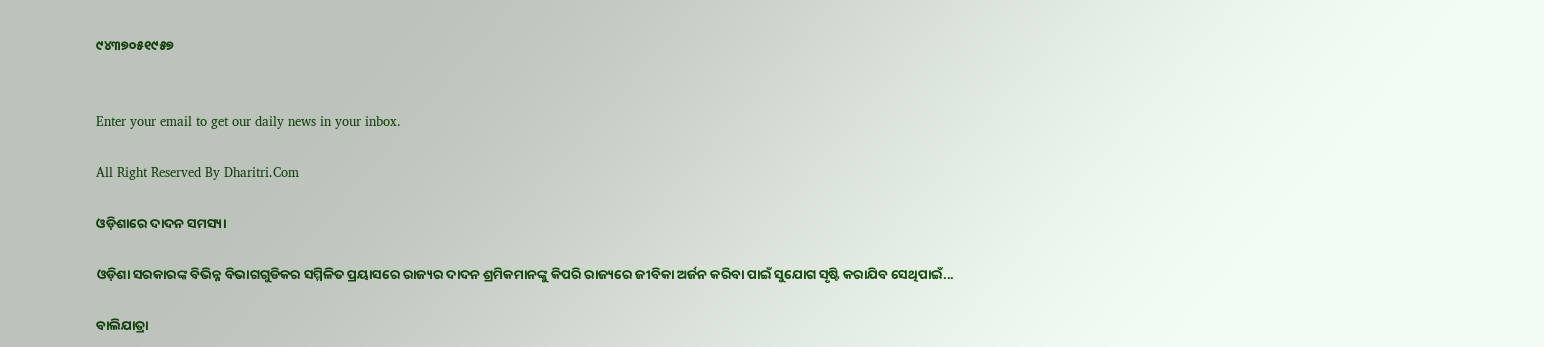୯୪୩୭୦୫୧୯୫୭


Enter your email to get our daily news in your inbox.

All Right Reserved By Dharitri.Com

ଓଡ଼ିଶାରେ ଦାଦନ ସମସ୍ୟା

ଓଡ଼ିଶା ସରକାରଙ୍କ ବିଭିନ୍ନ ବିଭାଗଗୁଡିକର ସମ୍ମିଳିତ ପ୍ରୟାସରେ ରାଜ୍ୟର ଦାଦନ ଶ୍ରମିକମାନଙ୍କୁ କିପରି ରାଜ୍ୟରେ ଜୀବିକା ଅର୍ଜନ କରିବା ପାଇଁ ସୁଯୋଗ ସୃଷ୍ଟି କରାଯିବ ସେଥିପାଇଁ...

ବାଲିଯାତ୍ରା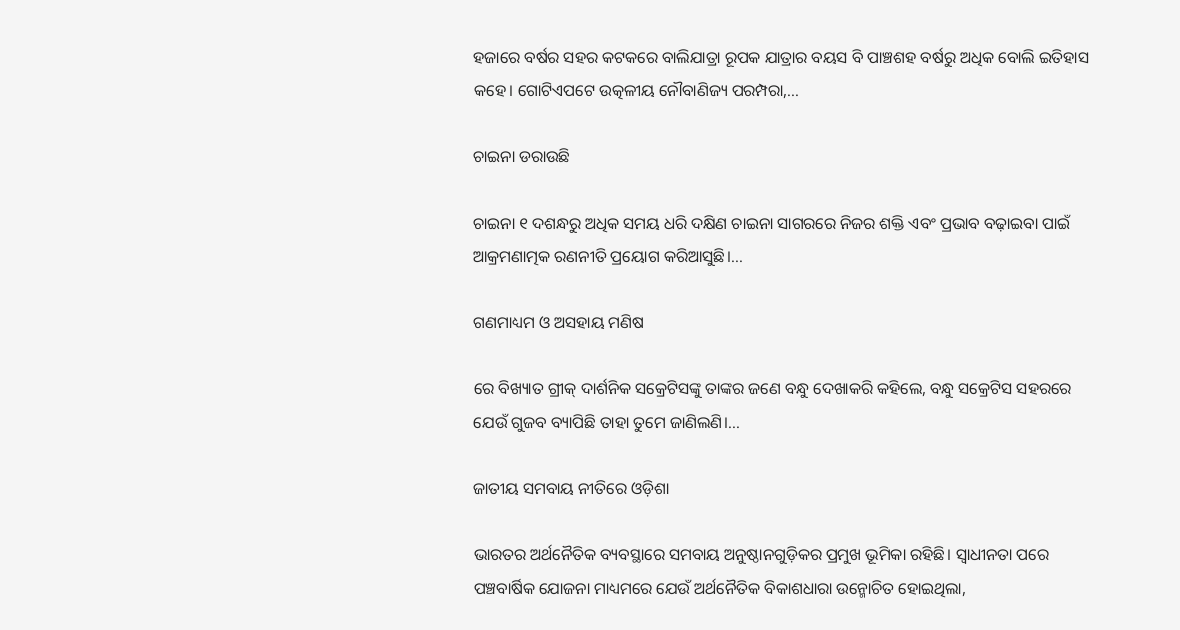ହଜାରେ ବର୍ଷର ସହର କଟକରେ ବାଲିଯାତ୍ରା ରୂପକ ଯାତ୍ରାର ବୟସ ବି ପାଞ୍ଚଶହ ବର୍ଷରୁ ଅଧିକ ବୋଲି ଇତିହାସ କହେ। ଗୋଟିଏପଟେ ଉତ୍କଳୀୟ ନୌବାଣିଜ୍ୟ ପରମ୍ପରା,...

ଚାଇନା ଡରାଉଛି

ଚାଇନା ୧ ଦଶନ୍ଧରୁ ଅଧିକ ସମୟ ଧରି ଦକ୍ଷିଣ ଚାଇନା ସାଗରରେ ନିଜର ଶକ୍ତି ଏବଂ ପ୍ରଭାବ ବଢ଼ାଇବା ପାଇଁ ଆକ୍ରମଣାତ୍ମକ ରଣନୀତି ପ୍ରୟୋଗ କରିଆସୁଛି।...

ଗଣମାଧ୍ୟମ ଓ ଅସହାୟ ମଣିଷ

ରେ ବିଖ୍ୟାତ ଗ୍ରୀକ୍‌ ଦାର୍ଶନିକ ସକ୍ରେଟିସଙ୍କୁ ତାଙ୍କର ଜଣେ ବନ୍ଧୁ ଦେଖାକରି କହିଲେ, ବନ୍ଧୁ ସକ୍ରେଟିସ ସହରରେ ଯେଉଁ ଗୁଜବ ବ୍ୟାପିଛି ତାହା ତୁମେ ଜାଣିଲଣି।...

ଜାତୀୟ ସମବାୟ ନୀତିରେ ଓଡ଼ିଶା

ଭାରତର ଅର୍ଥନୈତିକ ବ୍ୟବସ୍ଥାରେ ସମବାୟ ଅନୁଷ୍ଠାନଗୁଡ଼ିକର ପ୍ରମୁଖ ଭୂମିକା ରହିଛି। ସ୍ବାଧୀନତା ପରେ ପଞ୍ଚବାର୍ଷିକ ଯୋଜନା ମାଧ୍ୟମରେ ଯେଉଁ ଅର୍ଥନୈତିକ ବିକାଶଧାରା ଉନ୍ମୋଚିତ ହୋଇଥିଲା,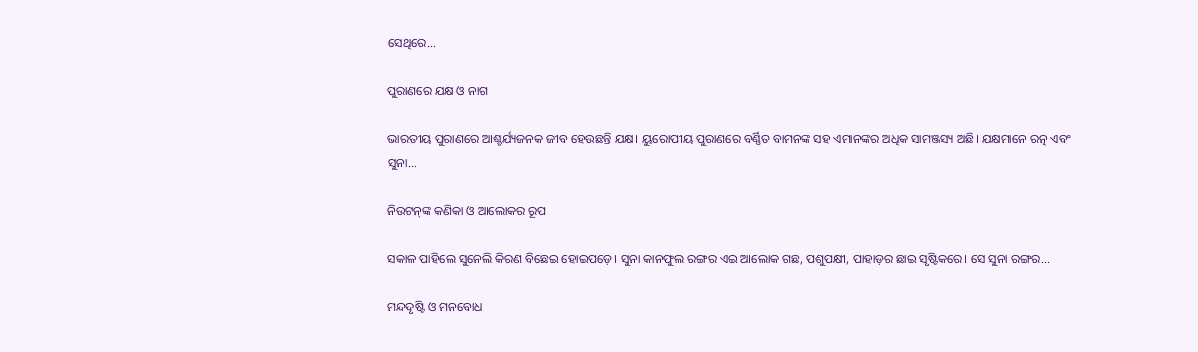ସେଥିରେ...

ପୁରାଣରେ ଯକ୍ଷ ଓ ନାଗ

ଭାରତୀୟ ପୁରାଣରେ ଆଶ୍ଚର୍ଯ୍ୟଜନକ ଜୀବ ହେଉଛନ୍ତି ଯକ୍ଷ। ୟୁରୋପୀୟ ପୁରାଣରେ ବର୍ଣ୍ଣିତ ବାମନଙ୍କ ସହ ଏମାନଙ୍କର ଅଧିକ ସାମଞ୍ଜସ୍ୟ ଅଛି। ଯକ୍ଷମାନେ ରତ୍ନ ଏବଂ ସୁନା...

ନିଉଟନ୍‌ଙ୍କ କଣିକା ଓ ଆଲୋକର ରୂପ

ସକାଳ ପାହିଲେ ସୁନେଲି କିରଣ ବିଛେଇ ହୋଇପଡ଼େ। ସୁନା କାନଫୁଲ ରଙ୍ଗର ଏଇ ଆଲୋକ ଗଛ, ପଶୁପକ୍ଷୀ, ପାହାଡ଼ର ଛାଇ ସୃଷ୍ଟିକରେ। ସେ ସୁନା ରଙ୍ଗର...

ମନ୍ଦଦୃଷ୍ଟି ଓ ମନବୋଧ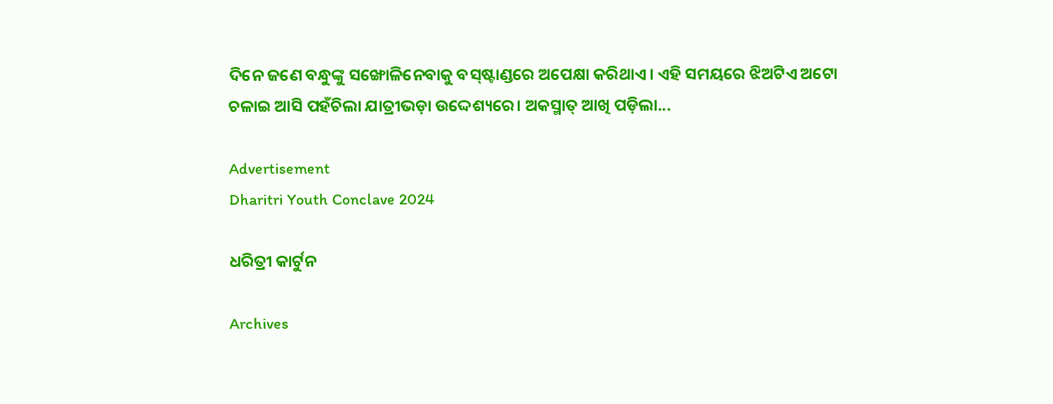ଦିନେ ଜଣେ ବନ୍ଧୁଙ୍କୁ ସଙ୍ଖୋଳିନେବାକୁ ବସ୍‌ଷ୍ଟାଣ୍ଡରେ ଅପେକ୍ଷା କରିଥାଏ। ଏହି ସମୟରେ ଝିଅଟିଏ ଅଟୋ ଚଳାଇ ଆସି ପହଁଚିଲା ଯାତ୍ରୀଭଡ଼ା ଉଦ୍ଦେଶ୍ୟରେ। ଅକସ୍ମାତ୍‌ ଆଖି ପଡ଼ିଲା...

Advertisement
Dharitri Youth Conclave 2024

ଧରିତ୍ରୀ କାର୍ଟୁନ

Archives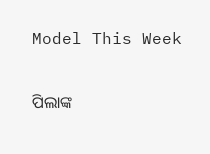Model This Week

ପିଲାଙ୍କ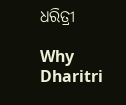ଧରିତ୍ରୀ

Why Dharitri